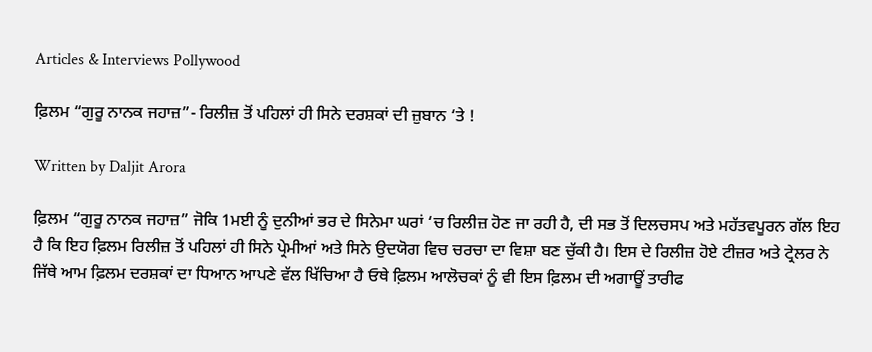Articles & Interviews Pollywood

ਫ਼ਿਲਮ “ਗੁਰੂ ਨਾਨਕ ਜਹਾਜ਼”- ਰਿਲੀਜ਼ ਤੋਂ ਪਹਿਲਾਂ ਹੀ ਸਿਨੇ ਦਰਸ਼ਕਾਂ ਦੀ ਜ਼ੁਬਾਨ ‘ਤੇ !

Written by Daljit Arora

ਫ਼ਿਲਮ “ਗੁਰੂ ਨਾਨਕ ਜਹਾਜ਼” ਜੋਕਿ 1ਮਈ ਨੂੰ ਦੁਨੀਆਂ ਭਰ ਦੇ ਸਿਨੇਮਾ ਘਰਾਂ ‘ਚ ਰਿਲੀਜ਼ ਹੋਣ ਜਾ ਰਹੀ ਹੈ, ਦੀ ਸਭ ਤੋਂ ਦਿਲਚਸਪ ਅਤੇ ਮਹੱਤਵਪੂਰਨ ਗੱਲ ਇਹ ਹੈ ਕਿ ਇਹ ਫ਼ਿਲਮ ਰਿਲੀਜ਼ ਤੋਂ ਪਹਿਲਾਂ ਹੀ ਸਿਨੇ ਪ੍ਰੇਮੀਆਂ ਅਤੇ ਸਿਨੇ ਉਦਯੋਗ ਵਿਚ ਚਰਚਾ ਦਾ ਵਿਸ਼ਾ ਬਣ ਚੁੱਕੀ ਹੈ। ਇਸ ਦੇ ਰਿਲੀਜ਼ ਹੋਏ ਟੀਜ਼ਰ ਅਤੇ ਟ੍ਰੇਲਰ ਨੇ ਜਿੱਥੇ ਆਮ ਫ਼ਿਲਮ ਦਰਸ਼ਕਾਂ ਦਾ ਧਿਆਨ ਆਪਣੇ ਵੱਲ ਖਿੱਚਿਆ ਹੈ ਓਥੇ ਫ਼ਿਲਮ ਆਲੋਚਕਾਂ ਨੂੰ ਵੀ ਇਸ ਫ਼ਿਲਮ ਦੀ ਅਗਾਊਂ ਤਾਰੀਫ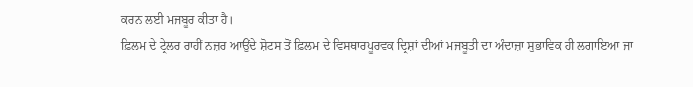ਕਰਨ ਲਈ ਮਜਬੂਰ ਕੀਤਾ ਹੈ।
ਫ਼ਿਲਮ ਦੇ ਟ੍ਰੇਲਰ ਰਾਹੀਂ ਨਜ਼ਰ ਆਉਂਦੇ ਸ਼ੋਟਸ ਤੋਂ ਫ਼ਿਲਮ ਦੇ ਵਿਸਥਾਰਪੂਰਵਕ ਦ੍ਰਿਸ਼ਾਂ ਦੀਆਂ ਮਜਬੂਤੀ ਦਾ ਅੰਦਾਜ਼ਾ ਸੁਭਾਵਿਕ ਹੀ ਲਗਾਇਆ ਜਾ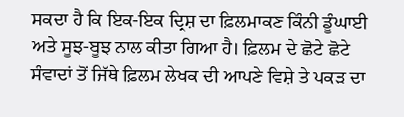ਸਕਦਾ ਹੈ ਕਿ ਇਕ-ਇਕ ਦ੍ਰਿਸ਼ ਦਾ ਫ਼ਿਲਮਾਕਣ ਕਿੰਨੀ ਡੂੰਘਾਈ ਅਤੇ ਸੂਝ-ਬੂਝ ਨਾਲ ਕੀਤਾ ਗਿਆ ਹੈ। ਫ਼ਿਲਮ ਦੇ ਛੋਟੇ ਛੋਟੇ ਸੰਵਾਦਾਂ ਤੋਂ ਜਿੱਥੇ ਫ਼ਿਲਮ ਲੇਖਕ ਦੀ ਆਪਣੇ ਵਿਸ਼ੇ ਤੇ ਪਕੜ ਦਾ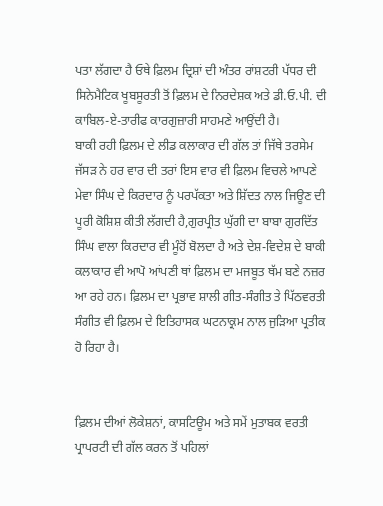ਪਤਾ ਲੱਗਦਾ ਹੈ ਓਥੇ ਫ਼ਿਲਮ ਦ੍ਰਿਸ਼ਾਂ ਦੀ ਅੰਤਰ ਰਾਂਸ਼ਟਰੀ ਪੱਧਰ ਦੀ ਸਿਨੇਮੈਟਿਕ ਖੂਬਸੂਰਤੀ ਤੋਂ ਫ਼ਿਲਮ ਦੇ ਨਿਰਦੇਸ਼ਕ ਅਤੇ ਡੀ.ਓ.ਪੀ. ਦੀ ਕਾਬਿਲ-ਏ-ਤਾਰੀਫ ਕਾਰਗੁਜ਼ਾਰੀ ਸਾਹਮਣੇ ਆਉਂਦੀ ਹੈ।
ਬਾਕੀ ਰਹੀ ਫ਼ਿਲਮ ਦੇ ਲੀਡ ਕਲਾਕਾਰ ਦੀ ਗੱਲ ਤਾਂ ਜਿੱਥੇ ਤਰਸੇਮ ਜੱਸੜ ਨੇ ਹਰ ਵਾਰ ਦੀ ਤਰਾਂ ਇਸ ਵਾਰ ਵੀ ਫ਼ਿਲਮ ਵਿਚਲੇ ਆਪਣੇ ਮੇਵਾ ਸਿੰਘ ਦੇ ਕਿਰਦਾਰ ਨੂੰ ਪਰਪੱਕਤਾ ਅਤੇ ਸ਼ਿੱਦਤ ਨਾਲ ਜਿਊਣ ਦੀ ਪੂਰੀ ਕੋਸ਼ਿਸ਼ ਕੀਤੀ ਲੱਗਦੀ ਹੈ,ਗੁਰਪ੍ਰੀਤ ਘੁੱਗੀ ਦਾ ਬਾਬਾ ਗੁਰਦਿੱਤ ਸਿੰਘ ਵਾਲਾ ਕਿਰਦਾਰ ਵੀ ਮੂੰਹੋਂ ਬੋਲਦਾ ਹੈ ਅਤੇ ਦੇਸ਼-ਵਿਦੇਸ਼ ਦੇ ਬਾਕੀ ਕਲਾਕਾਰ ਵੀ ਆਪੋ ਆਂਪਣੀ ਥਾਂ ਫ਼ਿਲਮ ਦਾ ਮਜਬੂਤ ਥੱਮ ਬਣੇ ਨਜ਼ਰ ਆ ਰਹੇ ਹਨ। ਫ਼ਿਲਮ ਦਾ ਪ੍ਰਭਾਵ ਸ਼ਾਲੀ ਗੀਤ-ਸੰਗੀਤ ਤੇ ਪਿੱਠਵਰਤੀ ਸੰਗੀਤ ਵੀ ਫ਼ਿਲਮ ਦੇ ਇਤਿਹਾਸਕ ਘਟਨਾਕ੍ਰਮ ਨਾਲ ਜੁੜਿਆ ਪ੍ਰਤੀਕ ਹੋ ਰਿਹਾ ਹੈ।


ਫ਼ਿਲਮ ਦੀਆਂ ਲੋਕੇਸ਼ਨਾਂ, ਕਾਸਟਿਊਮ ਅਤੇ ਸਮੇਂ ਮੁਤਾਬਕ ਵਰਤੀ ਪ੍ਰਾਪਰਟੀ ਦੀ ਗੱਲ ਕਰਨ ਤੋਂ ਪਹਿਲਾਂ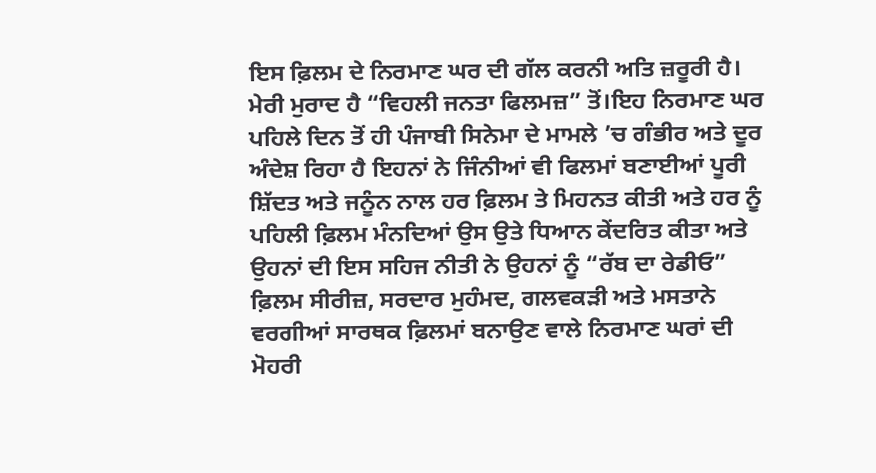ਇਸ ਫ਼ਿਲਮ ਦੇ ਨਿਰਮਾਣ ਘਰ ਦੀ ਗੱਲ ਕਰਨੀ ਅਤਿ ਜ਼ਰੂਰੀ ਹੈ।
ਮੇਰੀ ਮੁਰਾਦ ਹੈ “ਵਿਹਲੀ ਜਨਤਾ ਫਿਲਮਜ਼” ਤੋਂ।ਇਹ ਨਿਰਮਾਣ ਘਰ ਪਹਿਲੇ ਦਿਨ ਤੋਂ ਹੀ ਪੰਜਾਬੀ ਸਿਨੇਮਾ ਦੇ ਮਾਮਲੇ ’ਚ ਗੰਭੀਰ ਅਤੇ ਦੂਰ ਅੰਦੇਸ਼ ਰਿਹਾ ਹੈ ਇਹਨਾਂ ਨੇ ਜਿੰਨੀਆਂ ਵੀ ਫਿਲਮਾਂ ਬਣਾਈਆਂ ਪੂਰੀ ਸ਼ਿੱਦਤ ਅਤੇ ਜਨੂੰਨ ਨਾਲ ਹਰ ਫ਼ਿਲਮ ਤੇ ਮਿਹਨਤ ਕੀਤੀ ਅਤੇ ਹਰ ਨੂੰ ਪਹਿਲੀ ਫ਼ਿਲਮ ਮੰਨਦਿਆਂ ਉਸ ਉਤੇ ਧਿਆਨ ਕੇਂਦਰਿਤ ਕੀਤਾ ਅਤੇ ਉਹਨਾਂ ਦੀ ਇਸ ਸਹਿਜ ਨੀਤੀ ਨੇ ਉਹਨਾਂ ਨੂੰ “ਰੱਬ ਦਾ ਰੇਡੀਓ” ਫ਼ਿਲਮ ਸੀਰੀਜ਼, ਸਰਦਾਰ ਮੁਹੰਮਦ, ਗਲਵਕੜੀ ਅਤੇ ਮਸਤਾਨੇ ਵਰਗੀਆਂ ਸਾਰਥਕ ਫ਼ਿਲਮਾਂ ਬਨਾਉਣ ਵਾਲੇ ਨਿਰਮਾਣ ਘਰਾਂ ਦੀ ਮੋਹਰੀ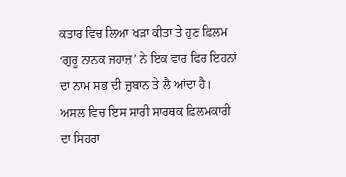ਕਤਾਰ ਵਿਚ ਲਿਆ ਖੜਾ ਕੀਤਾ ਤੇ ਹੁਣ ਫ਼ਿਲਮ ‘ਗੁਰੂ ਨਾਨਕ ਜਹਾਜ਼’ ਨੇ ਇਕ ਵਾਰ ਫਿਰ ਇਹਨਾਂ ਦਾ ਨਾਮ ਸਭ ਦੀ ਜ਼ੁਬਾਨ ਤੇ ਲੈ ਆਂਦਾ ਹੈ।
ਅਸਲ ਵਿਚ ਇਸ ਸਾਰੀ ਸਾਰਥਕ ਫ਼ਿਲਮਕਾਰੀ ਦਾ ਸਿਹਰਾ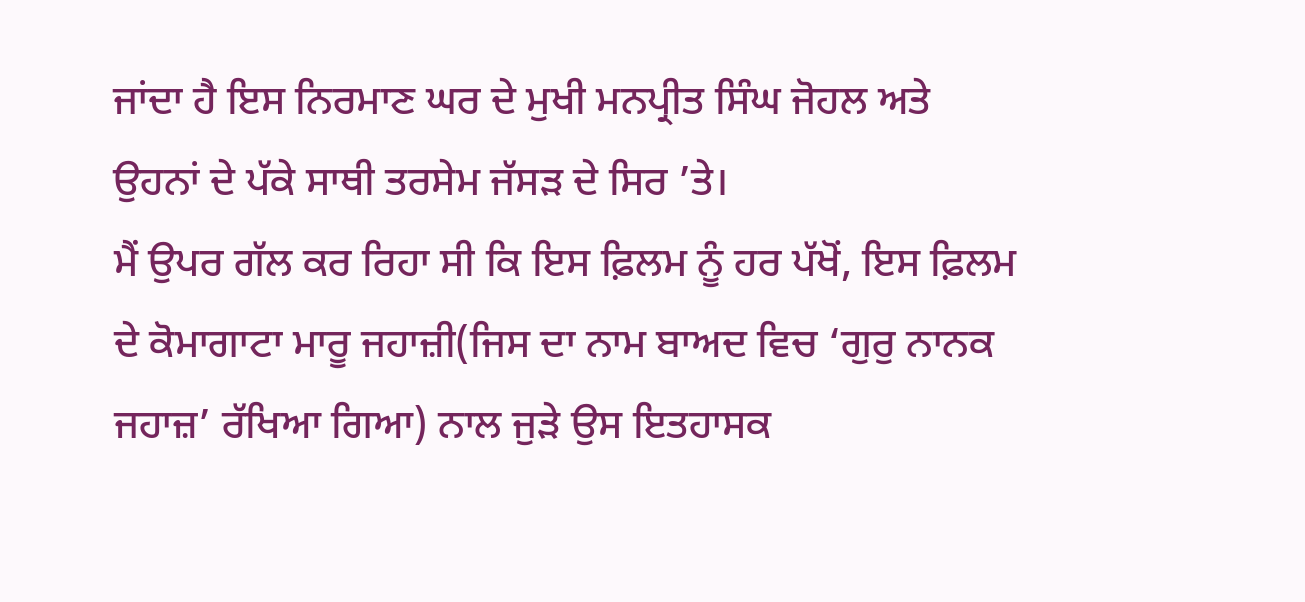ਜਾਂਦਾ ਹੈ ਇਸ ਨਿਰਮਾਣ ਘਰ ਦੇ ਮੁਖੀ ਮਨਪ੍ਰੀਤ ਸਿੰਘ ਜੋਹਲ ਅਤੇ ਉਹਨਾਂ ਦੇ ਪੱਕੇ ਸਾਥੀ ਤਰਸੇਮ ਜੱਸੜ ਦੇ ਸਿਰ ’ਤੇ।
ਮੈਂ ਉਪਰ ਗੱਲ ਕਰ ਰਿਹਾ ਸੀ ਕਿ ਇਸ ਫ਼ਿਲਮ ਨੂੰ ਹਰ ਪੱਖੋਂ, ਇਸ ਫ਼ਿਲਮ ਦੇ ਕੋਮਾਗਾਟਾ ਮਾਰੂ ਜਹਾਜ਼ੀ(ਜਿਸ ਦਾ ਨਾਮ ਬਾਅਦ ਵਿਚ ‘ਗੁਰੁ ਨਾਨਕ ਜਹਾਜ਼’ ਰੱਖਿਆ ਗਿਆ) ਨਾਲ ਜੁੜੇ ਉਸ ਇਤਹਾਸਕ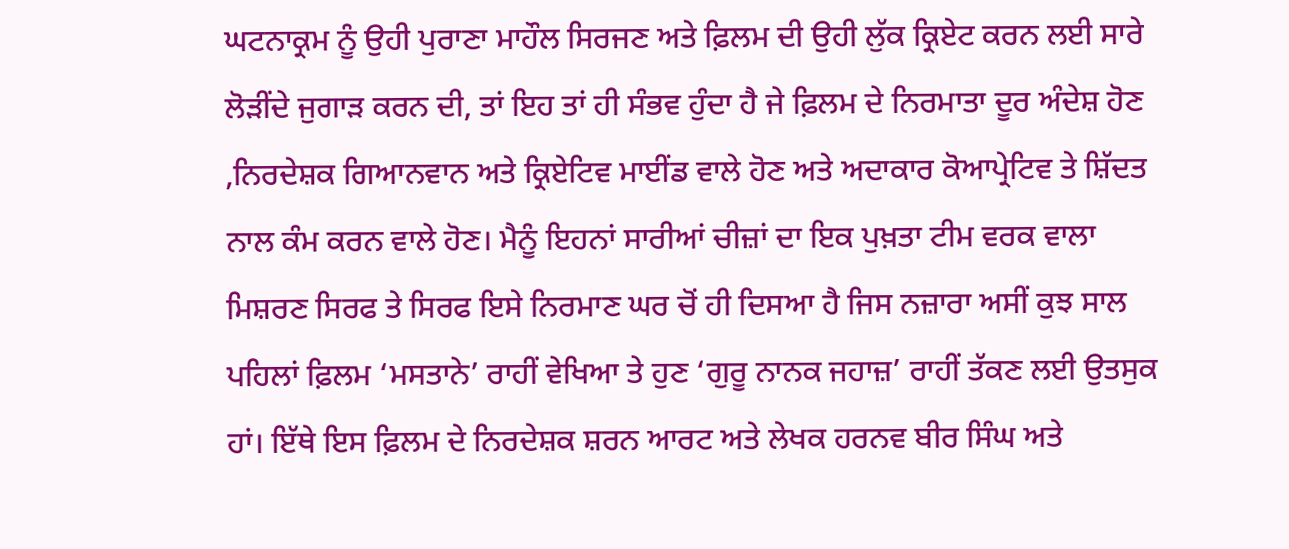ਘਟਨਾਕ੍ਰਮ ਨੂੰ ਉਹੀ ਪੁਰਾਣਾ ਮਾਹੌਲ ਸਿਰਜਣ ਅਤੇ ਫ਼ਿਲਮ ਦੀ ਉਹੀ ਲੁੱਕ ਕ੍ਰਿਏਟ ਕਰਨ ਲਈ ਸਾਰੇ ਲੋੜੀਂਦੇ ਜੁਗਾੜ ਕਰਨ ਦੀ, ਤਾਂ ਇਹ ਤਾਂ ਹੀ ਸੰਭਵ ਹੁੰਦਾ ਹੈ ਜੇ ਫ਼ਿਲਮ ਦੇ ਨਿਰਮਾਤਾ ਦੂਰ ਅੰਦੇਸ਼ ਹੋਣ ,ਨਿਰਦੇਸ਼ਕ ਗਿਆਨਵਾਨ ਅਤੇ ਕ੍ਰਿਏਟਿਵ ਮਾਈਂਡ ਵਾਲੇ ਹੋਣ ਅਤੇ ਅਦਾਕਾਰ ਕੋਆਪ੍ਰੇਟਿਵ ਤੇ ਸ਼ਿੱਦਤ ਨਾਲ ਕੰਮ ਕਰਨ ਵਾਲੇ ਹੋਣ। ਮੈਨੂੰ ਇਹਨਾਂ ਸਾਰੀਆਂ ਚੀਜ਼ਾਂ ਦਾ ਇਕ ਪੁਖ਼ਤਾ ਟੀਮ ਵਰਕ ਵਾਲਾ ਮਿਸ਼ਰਣ ਸਿਰਫ ਤੇ ਸਿਰਫ ਇਸੇ ਨਿਰਮਾਣ ਘਰ ਚੋਂ ਹੀ ਦਿਸਆ ਹੈ ਜਿਸ ਨਜ਼ਾਰਾ ਅਸੀਂ ਕੁਝ ਸਾਲ ਪਹਿਲਾਂ ਫ਼ਿਲਮ ‘ਮਸਤਾਨੇ’ ਰਾਹੀਂ ਵੇਖਿਆ ਤੇ ਹੁਣ ‘ਗੁਰੂ ਨਾਨਕ ਜਹਾਜ਼’ ਰਾਹੀਂ ਤੱਕਣ ਲਈ ਉਤਸੁਕ ਹਾਂ। ਇੱਥੇ ਇਸ ਫ਼ਿਲਮ ਦੇ ਨਿਰਦੇਸ਼ਕ ਸ਼ਰਨ ਆਰਟ ਅਤੇ ਲੇਖਕ ਹਰਨਵ ਬੀਰ ਸਿੰਘ ਅਤੇ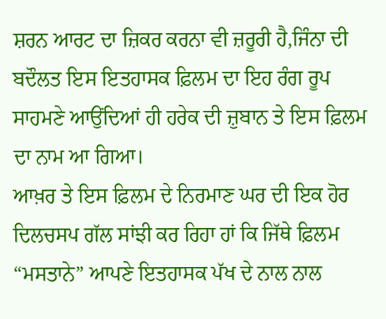ਸ਼ਰਨ ਆਰਟ ਦਾ ਜ਼ਿਕਰ ਕਰਨਾ ਵੀ ਜ਼ਰੂਰੀ ਹੈ,ਜਿੰਨਾ ਦੀ ਬਦੌਲਤ ਇਸ ਇਤਹਾਸਕ ਫ਼ਿਲਮ ਦਾ ਇਹ ਰੰਗ ਰੂਪ ਸਾਹਮਣੇ ਆਉਂਦਿਆਂ ਹੀ ਹਰੇਕ ਦੀ ਜ਼ੁਬਾਨ ਤੇ ਇਸ ਫ਼ਿਲਮ ਦਾ ਨਾਮ ਆ ਗਿਆ।
ਆਖ਼ਰ ਤੇ ਇਸ ਫ਼ਿਲਮ ਦੇ ਨਿਰਮਾਣ ਘਰ ਦੀ ਇਕ ਹੋਰ ਦਿਲਚਸਪ ਗੱਲ ਸਾਂਝੀ ਕਰ ਰਿਹਾ ਹਾਂ ਕਿ ਜਿੱਥੇ ਫ਼ਿਲਮ “ਮਸਤਾਨੇ” ਆਪਣੇ ਇਤਹਾਸਕ ਪੱਖ ਦੇ ਨਾਲ ਨਾਲ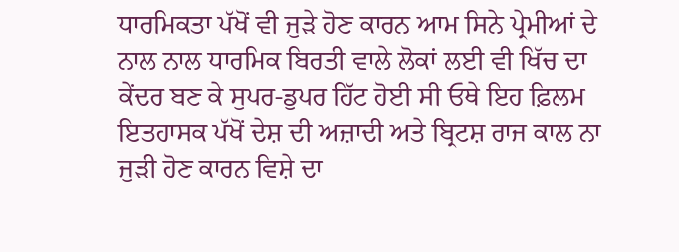ਧਾਰਮਿਕਤਾ ਪੱਖੋਂ ਵੀ ਜੁੜੇ ਹੋਣ ਕਾਰਨ ਆਮ ਸਿਨੇ ਪ੍ਰੇਮੀਆਂ ਦੇ ਨਾਲ ਨਾਲ ਧਾਰਮਿਕ ਬਿਰਤੀ ਵਾਲੇ ਲੋਕਾਂ ਲਈ ਵੀ ਖਿੱਚ ਦਾ ਕੇਂਦਰ ਬਣ ਕੇ ਸੁਪਰ-ਡੁਪਰ ਹਿੱਟ ਹੋਈ ਸੀ ਓਥੇ ਇਹ ਫ਼ਿਲਮ ਇਤਹਾਸਕ ਪੱਖੋਂ ਦੇਸ਼ ਦੀ ਅਜ਼ਾਦੀ ਅਤੇ ਬ੍ਰਿਟਸ਼ ਰਾਜ ਕਾਲ ਨਾ ਜੁੜੀ ਹੋਣ ਕਾਰਨ ਵਿਸ਼ੇ ਦਾ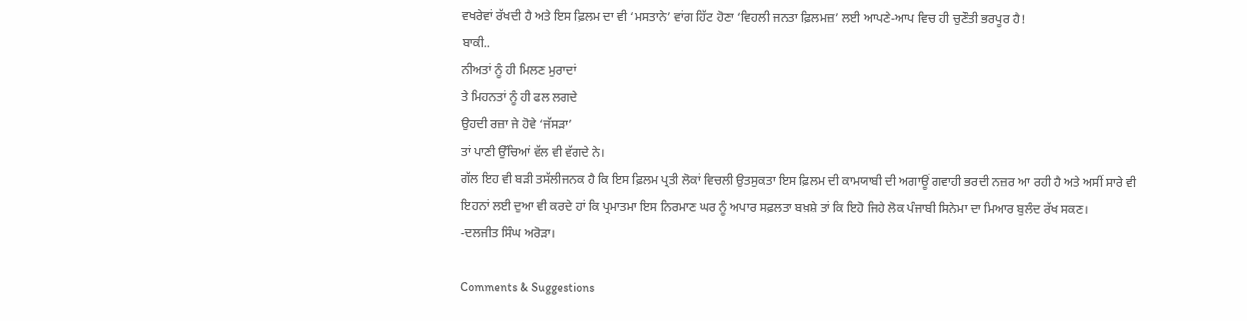ਵਖਰੇਵਾਂ ਰੱਖਦੀ ਹੈ ਅਤੇ ਇਸ ਫ਼ਿਲਮ ਦਾ ਵੀ ‘ਮਸਤਾਨੇ’ ਵਾਂਗ ਹਿੱਟ ਹੋਣਾ ‘ਵਿਹਲੀ ਜਨਤਾ ਫ਼ਿਲਮਜ਼’ ਲਈ ਆਪਣੇ-ਆਪ ਵਿਚ ਹੀ ਚੁਣੌਤੀ ਭਰਪੂਰ ਹੈ!
ਬਾਕੀ..
ਨੀਅਤਾਂ ਨੂੰ ਹੀ ਮਿਲਣ ਮੁਰਾਦਾਂ
ਤੇ ਮਿਹਨਤਾਂ ਨੂੰ ਹੀ ਫਲ ਲਗਦੇ
ਉਹਦੀ ਰਜ਼ਾ ਜੇ ਹੋਵੇ ‘ਜੱਸੜਾ’
ਤਾਂ ਪਾਣੀ ਉੱਚਿਆਂ ਵੱਲ ਵੀ ਵੱਗਦੇ ਨੇ।
ਗੱਲ ਇਹ ਵੀ ਬੜੀ ਤਸੱਲੀਜਨਕ ਹੈ ਕਿ ਇਸ ਫ਼ਿਲਮ ਪ੍ਰਤੀ ਲੋਕਾਂ ਵਿਚਲੀ ਉਤਸੁਕਤਾ ਇਸ ਫ਼ਿਲਮ ਦੀ ਕਾਮਯਾਬੀ ਦੀ ਅਗਾਊਂ ਗਵਾਹੀ ਭਰਦੀ ਨਜ਼ਰ ਆ ਰਹੀ ਹੈ ਅਤੇ ਅਸੀਂ ਸਾਰੇ ਵੀ ਇਹਨਾਂ ਲਈ ਦੁਆ ਵੀ ਕਰਦੇ ਹਾਂ ਕਿ ਪ੍ਰਮਾਤਮਾ ਇਸ ਨਿਰਮਾਣ ਘਰ ਨੂੰ ਅਪਾਰ ਸਫ਼ਲਤਾ ਬਖ਼ਸ਼ੇ ਤਾਂ ਕਿ ਇਹੋ ਜਿਹੇ ਲੋਕ ਪੰਜਾਬੀ ਸਿਨੇਮਾ ਦਾ ਮਿਆਰ ਬੁਲੰਦ ਰੱਖ ਸਕਣ।
-ਦਲਜੀਤ ਸਿੰਘ ਅਰੋੜਾ।

Comments & Suggestions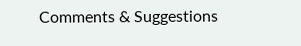Comments & Suggestions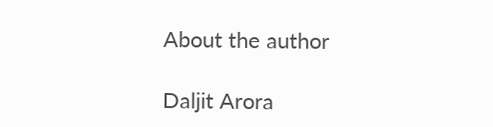About the author

Daljit Arora